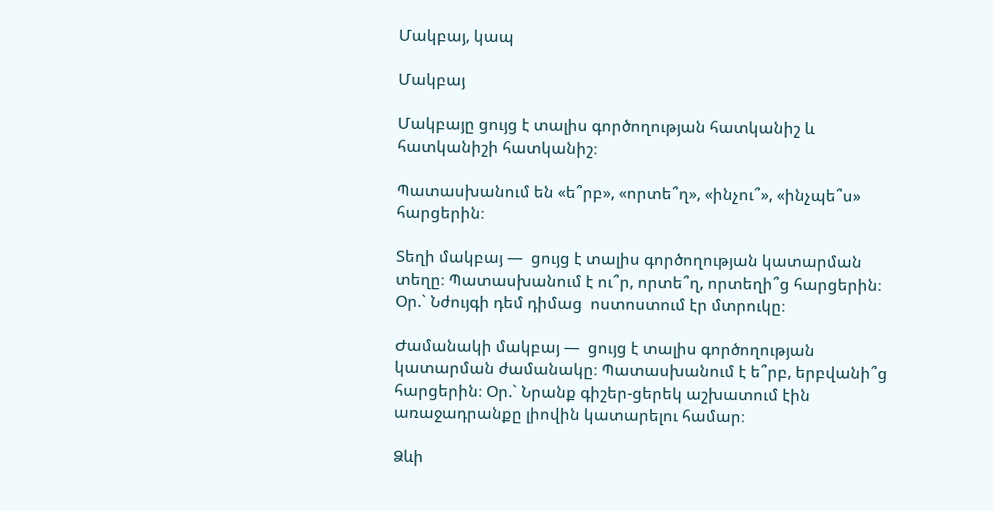Մակբայ, կապ

Մակբայ

Մակբայը ցույց է տալիս գործողության հատկանիշ և հատկանիշի հատկանիշ։

Պատասխանում են «ե՞րբ», «որտե՞ղ», «ինչու՞», «ինչպե՞ս» հարցերին։

Տեղի մակբայ —  ցույց է տալիս գործողության կատարման տեղը։ Պատասխանում է ու՞ր, որտե՞ղ, որտեղի՞ց հարցերին։ Օր.` Նժույգի դեմ դիմաց  ոստոստում էր մտրուկը։

Ժամանակի մակբայ —  ցույց է տալիս գործողության կատարման ժամանակը։ Պատասխանում է ե՞րբ, երբվանի՞ց հարցերին։ Օր.` Նրանք գիշեր-ցերեկ աշխատում էին առաջադրանքը լիովին կատարելու համար։

Ձևի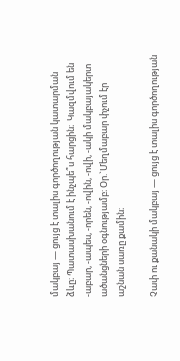մակբայ — ցույց է տալիս գործողության կատարման ձևը։ Պատասխանում է ինչպե՞ս հարցին։  Կազմվում են -աբար, -ապես, -որեն, -ովին, -ովի, -ակի մակբայակերտ ածանցների օգնությամբ։ Օր.`Մեղմաբար փչում էր աշնան սառը քամին։

Չափ ու քանակի մակբայ — ցույց է տալիս գործողության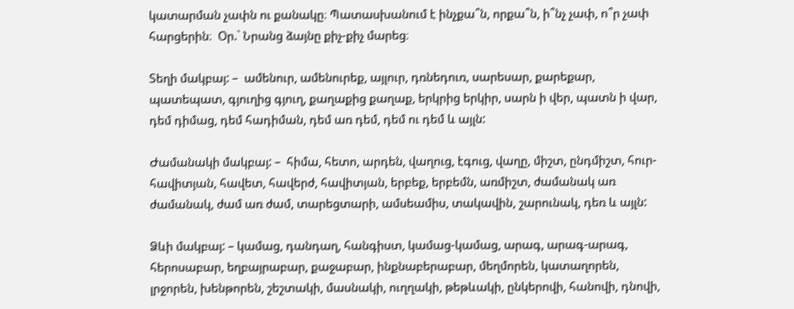կատարման չափն ու քանակը։ Պատասխանում է ինչքա՞ն, որքա՞ն, ի՞նչ չափ, ո՞ր չափ հարցերին։  Օր.` Նրանց ձայնը քիչ-քիչ մարեց։

Տեղի մակբայ: –  ամենուր, ամենուրեք, այլուր, դռնեդուռ, սարեսար, քարեքար, պատեպատ, գյուղից գյուղ, քաղաքից քաղաք, երկրից երկիր, սարն ի վեր, պատն ի վար, դեմ դիմաց, դեմ հադիման, դեմ առ դեմ, դեմ ու դեմ և այլն:

Ժամանակի մակբայ: –  հիմա, հետո, արդեն, վաղուց, էգուց, վաղը, միշտ, ընդմիշտ, հուր-հավիտյան, հավետ, հավերժ, հավիտյան, երբեք, երբեմն, առմիշտ, ժամանակ առ ժամանակ, ժամ առ ժամ, տարեցտարի, ամսեամիս, տակավին, շարունակ, դեռ և այլն:

Ձևի մակբայ: – կամաց, դանդաղ, հանգիստ, կամաց-կամաց, արագ, արագ-արագ, հերոսաբար, եղբայրաբար, քաջաբար, ինքնաբերաբար, մեղմորեն, կատաղորեն, լրջորեն, խենթորեն, շեշտակի, մասնակի, ուղղակի, թեթևակի, ընկերովի, հանովի, դնովի,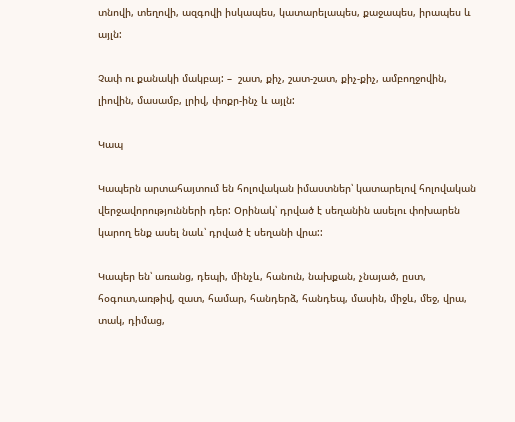տնովի, տեղովի, ազգովի իսկապես, կատարելապես, քաջապես, իրապես և այլն:

Չափ ու քանակի մակբայ: –  շատ, քիչ, շատ-շատ, քիչ-քիչ, ամբողջովին, լիովին, մասամբ, լրիվ, փոքր-ինչ և այլն:

Կապ

Կապերն արտահայտում են հոլովական իմաստներ՝ կատարելով հոլովական վերջավորությունների դեր: Օրինակ՝ դրված է սեղանին ասելու փոխարեն կարող ենք ասել նաև՝ դրված է սեղանի վրա::

Կապեր են՝ առանց, դեպի, մինչև, հանուն, նախքան, չնայած, ըստ, հօգուտ,առթիվ, զատ, համար, հանդերձ, հանդեպ, մասին, միջև, մեջ, վրա, տակ, դիմաց,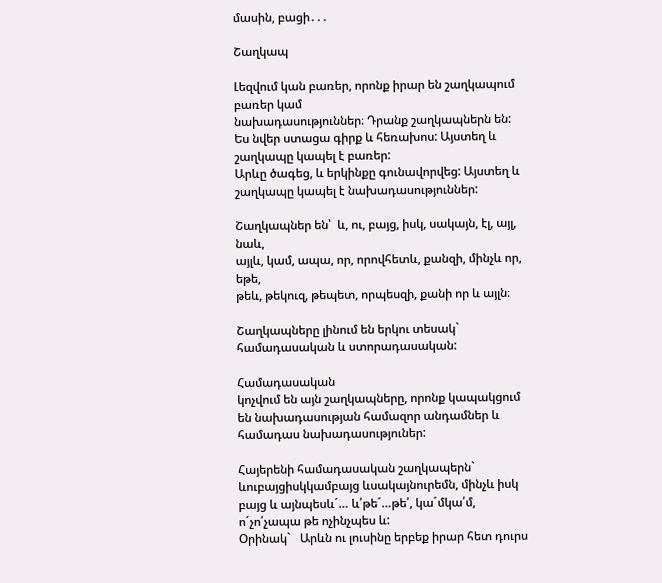մասին, բացի․․․

Շաղկապ

Լեզվում կան բառեր, որոնք իրար են շաղկապում բառեր կամ
նախադասություններ։ Դրանք շաղկապներն են:
Ես նվեր ստացա գիրք և հեռախոս: Այստեղ և  շաղկապը կապել է բառեր:
Արևը ծագեց, և երկինքը գունավորվեց: Այստեղ և շաղկապը կապել է նախադասություններ:

Շաղկապներ են՝  և, ու, բայց, իսկ, սակայն, էլ, այլ, նաև,
այլև, կամ, ապա, որ, որովհետև, քանզի, մինչև որ, եթե,
թեև, թեկուզ, թեպետ, որպեսզի, քանի որ և այլն։

Շաղկապները լինում են երկու տեսակ` համադասական և ստորադասական:

Համադասական
կոչվում են այն շաղկապները, որոնք կապակցում են նախադասության համազոր անդամներ և համադաս նախադասություներ:

Հայերենի համադասական շաղկապերն` ևուբայցիսկկամբայց ևսակայնուրեմն, մինչև իսկ բայց և այնպեսև´… և՛թե´…թե՛, կա´մկա՛մ, ո´չո՛չապա թե ոչինչպես և:
Օրինակ`   Արևն ու լուսինը երբեք իրար հետ դուրս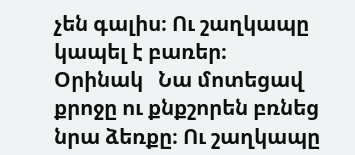չեն գալիս։ Ու շաղկապը կապել է բառեր։
Օրինակ   Նա մոտեցավ քրոջը ու քնքշորեն բռնեց նրա ձեռքը։ Ու շաղկապը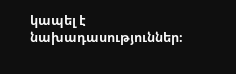կապել է նախադասություններ։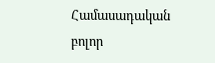Համասադական բոլոր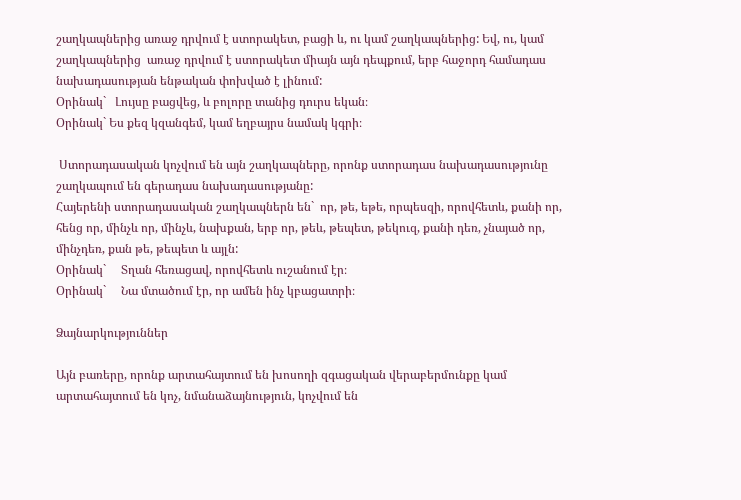շաղկապներից առաջ դրվում է ստորակետ, բացի և, ու կամ շաղկապներից: Եվ, ու, կամ շաղկապներից  առաջ դրվում է ստորակետ միայն այն դեպքում, երբ հաջորդ համադաս նախադասության ենթական փոխված է լինում:
Օրինակ`   Լույսը բացվեց, և բոլորը տանից դուրս եկան։
Օրինակ` Ես քեզ կզանգեմ, կամ եղբայրս նամակ կգրի։

 Ստորադասական կոչվում են այն շաղկապները, որոնք ստորադաս նախադասությունը շաղկապում են գերադաս նախադասությանը:
Հայերենի ստորադասական շաղկապներն են`  որ, թե, եթե, որպեսզի, որովհետև, քանի որ, հենց որ, մինչև որ, մինչև, նախքան, երբ որ, թեև, թեպետ, թեկուզ, քանի դեռ, չնայած որ, մինչդեռ, քան թե, թեպետ և այլն:
Օրինակ`     Տղան հեռացավ, որովհետև ուշանում էր։
Օրինակ`     Նա մտածում էր, որ ամեն ինչ կբացատրի։

Ձայնարկություններ

Այն բառերը, որոնք արտահայտում են խոսողի զգացական վերաբերմունքը կամ արտահայտում են կոչ, նմանաձայնություն, կոչվում են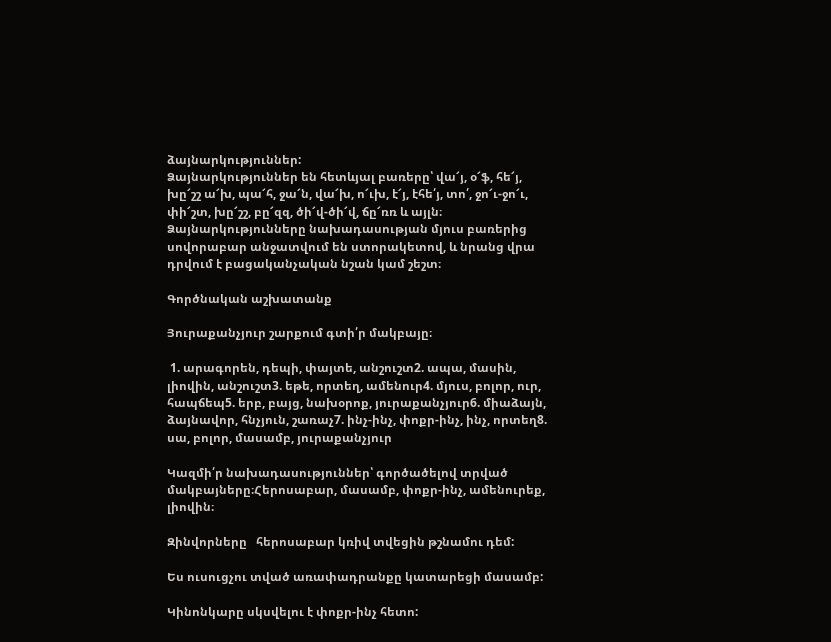ձայնարկություններ:
Ձայնարկություններ են հետևյալ բառերը՝ վա՜յ, օ՜ֆ, հե՜յ, խը՜շշ ա՜խ, պա՜հ, ջա՜ն, վա՜խ, ո՜ւխ, է՜յ, էհե՛յ, տո՛, ջո՜ւ-ջո՜ւ, փի՜շտ, խը՜շշ, բը՜զզ, ծի՜վ-ծի՜վ, ճը՜ռռ և այլն։
Ձայնարկությունները նախադասության մյուս բառերից սովորաբար անջատվում են ստորակետով, և նրանց վրա դրվում է բացականչական նշան կամ շեշտ։

Գործնական աշխատանք

Յուրաքանչյուր շարքում գտի՛ր մակբայը։

 1. արագորեն, դեպի, փայտե, անշուշտ2. ապա, մասին, լիովին, անշուշտ3. եթե, որտեղ, ամենուր4. մյուս, բոլոր, ուր, հապճեպ5. երբ, բայց, նախօրոք, յուրաքանչյուր6. միաձայն, ձայնավոր, հնչյուն, շառաչ7. ինչ-ինչ, փոքր-ինչ, ինչ, որտեղ8. սա, բոլոր, մասամբ, յուրաքանչյուր

Կազմի՛ր նախադասություններ՝ գործածելով տրված մակբայները։Հերոսաբար, մասամբ, փոքր-ինչ, ամենուրեք, լիովին։

Զինվորները   հերոսաբար կռիվ տվեցին թշնամու դեմ:

Ես ուսուցչու տված առափադրանքը կատարեցի մասամբ:

Կինոնկարը սկսվելու է փոքր-ինչ հետո: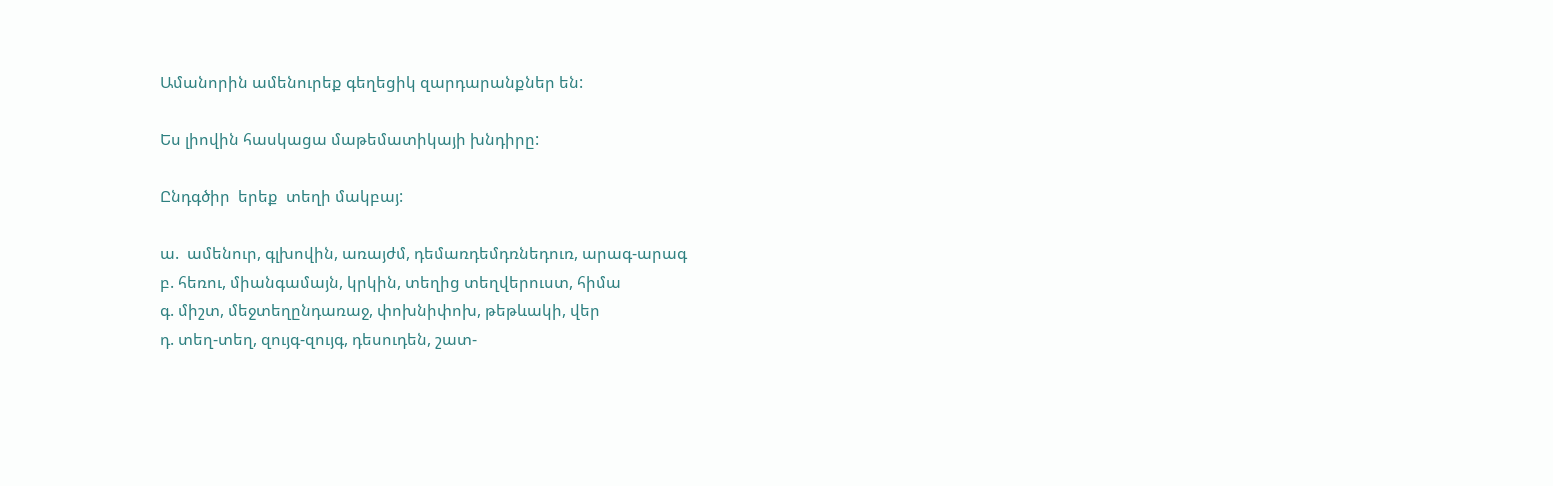Ամանորին ամենուրեք գեղեցիկ զարդարանքներ են:

Ես լիովին հասկացա մաթեմատիկայի խնդիրը:

Ընդգծիր  երեք  տեղի մակբայ:

ա.  ամենուր, գլխովին, առայժմ, դեմառդեմդռնեդուռ, արագ-արագ
բ. հեռու, միանգամայն, կրկին, տեղից տեղվերուստ, հիմա
գ. միշտ, մեջտեղընդառաջ, փոխնիփոխ, թեթևակի, վեր
դ. տեղ-տեղ, զույգ-զույգ, դեսուդեն, շատ-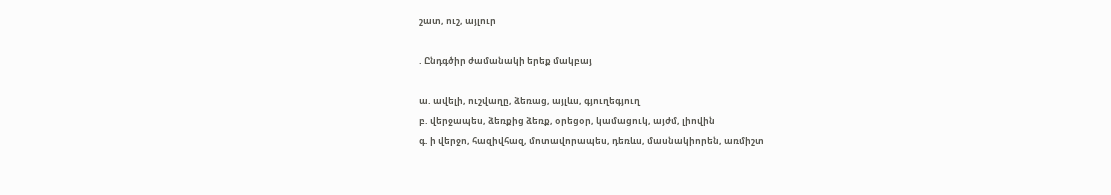շատ, ուշ, այլուր

. Ընդգծիր ժամանակի երեք մակբայ

ա. ավելի, ուշվաղը, ձեռաց, այլևս, գյուղեգյուղ
բ. վերջապես, ձեռքից ձեռք, օրեցօր, կամացուկ, այժմ, լիովին
գ. ի վերջո, հազիվհազ, մոտավորապես, դեռևս, մասնակիորեն, առմիշտ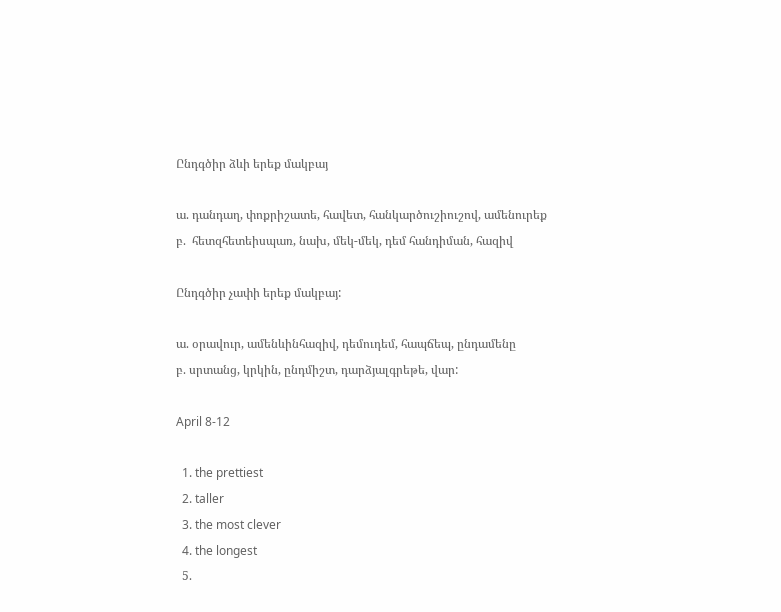Ընդգծիր ձևի երեք մակբայ

ա. դանդաղ, փոքրիշատե, հավետ, հանկարծուշիուշով, ամենուրեք
բ.  հետզհետեիսպառ, նախ, մեկ-մեկ, դեմ հանդիման, հազիվ

Ընդգծիր չափի երեք մակբայ:

ա. օրավուր, ամենևինհազիվ, դեմուդեմ, հապճեպ, ընդամենը
բ. սրտանց, կրկին, ընդմիշտ, դարձյալգրեթե, վար:

April 8-12

  1. the prettiest
  2. taller
  3. the most clever
  4. the longest
  5.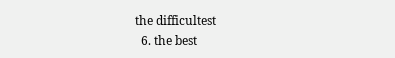the difficultest
  6. the best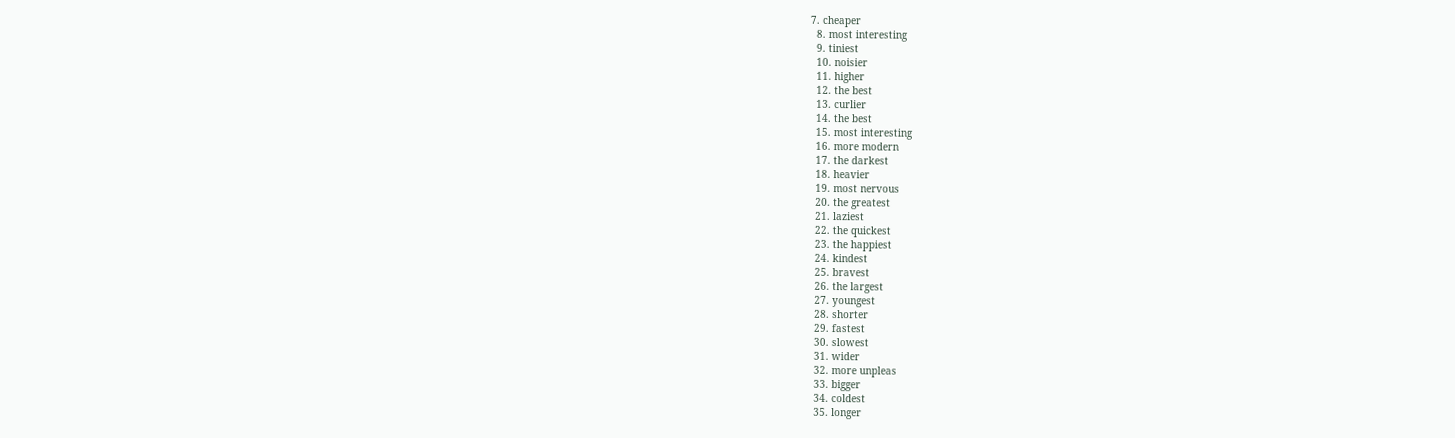7. cheaper
  8. most interesting
  9. tiniest
  10. noisier
  11. higher
  12. the best
  13. curlier
  14. the best
  15. most interesting
  16. more modern
  17. the darkest
  18. heavier
  19. most nervous
  20. the greatest
  21. laziest
  22. the quickest
  23. the happiest
  24. kindest
  25. bravest
  26. the largest
  27. youngest
  28. shorter
  29. fastest
  30. slowest
  31. wider
  32. more unpleas
  33. bigger
  34. coldest
  35. longer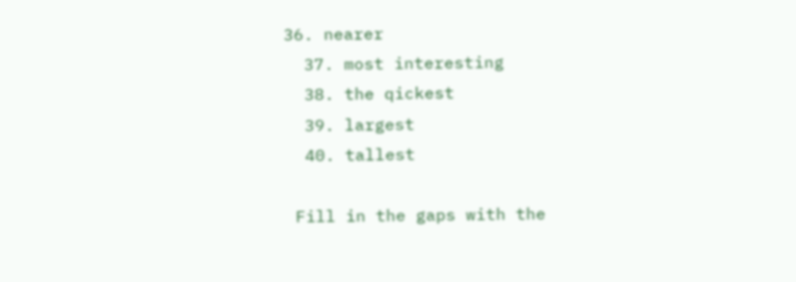36. nearer
  37. most interesting
  38. the qickest
  39. largest
  40. tallest

 Fill in the gaps with the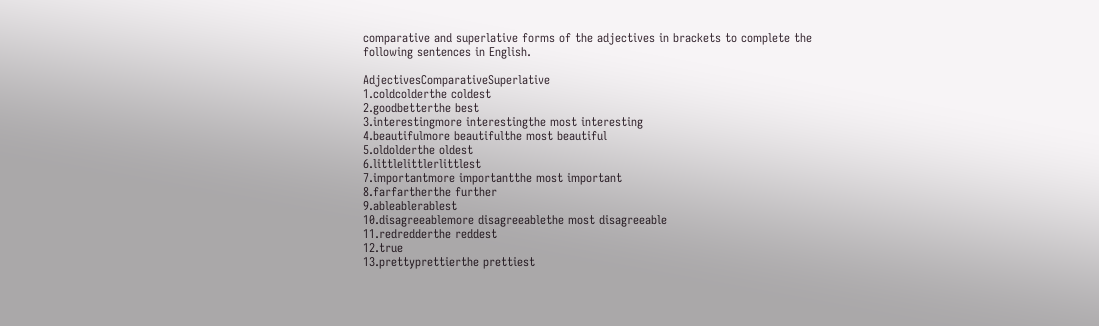comparative and superlative forms of the adjectives in brackets to complete the following sentences in English.

AdjectivesComparativeSuperlative
1.coldcolderthe coldest
2.goodbetterthe best
3.interestingmore interestingthe most interesting
4.beautifulmore beautifulthe most beautiful
5.oldolderthe oldest
6.littlelittlerlittlest
7.importantmore importantthe most important
8.farfartherthe further
9.ableablerablest
10.disagreeablemore disagreeablethe most disagreeable
11.redredderthe reddest
12.true
13.prettyprettierthe prettiest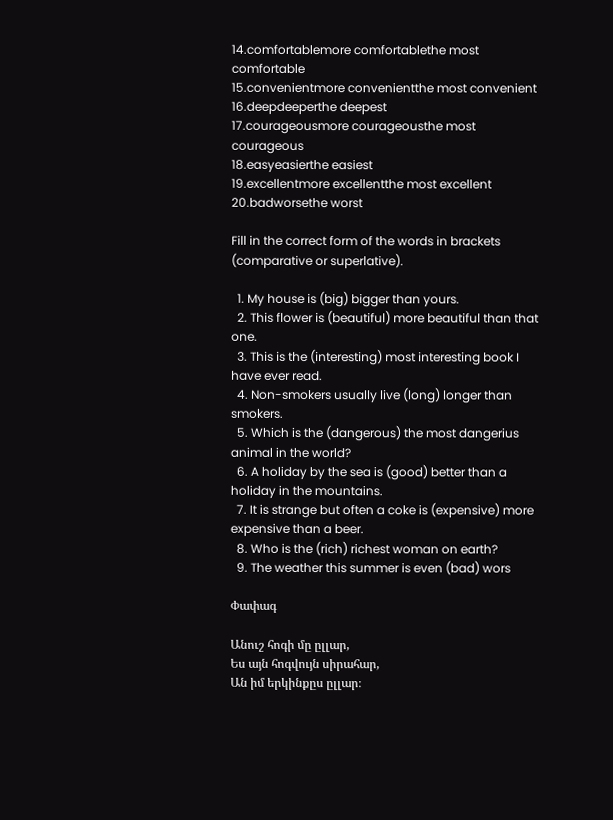14.comfortablemore comfortablethe most comfortable
15.convenientmore convenientthe most convenient
16.deepdeeperthe deepest
17.courageousmore courageousthe most courageous
18.easyeasierthe easiest
19.excellentmore excellentthe most excellent
20.badworsethe worst

Fill in the correct form of the words in brackets (comparative or superlative).

  1. My house is (big) bigger than yours.
  2. This flower is (beautiful) more beautiful than that one.
  3. This is the (interesting) most interesting book I have ever read.
  4. Non-smokers usually live (long) longer than smokers.
  5. Which is the (dangerous) the most dangerius animal in the world?
  6. A holiday by the sea is (good) better than a holiday in the mountains.
  7. It is strange but often a coke is (expensive) more expensive than a beer.
  8. Who is the (rich) richest woman on earth?
  9. The weather this summer is even (bad) wors

Փափագ

Անուշ հոգի մը ըլլար,
Ես այն հոգվույն սիրահար,
Ան իմ երկինքըս ըլլար։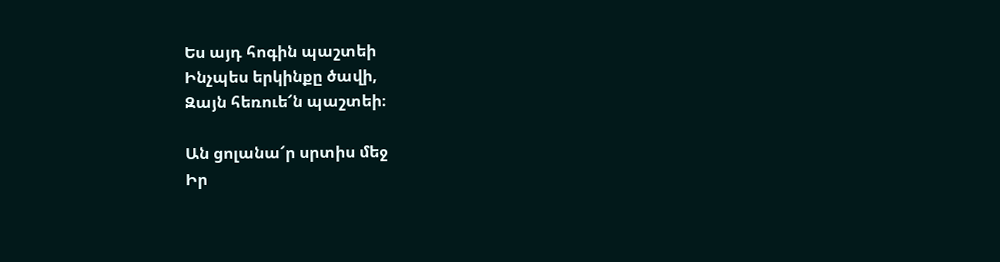Ես այդ հոգին պաշտեի
Ինչպես երկինքը ծավի,
Զայն հեռուե՜ն պաշտեի։

Ան ցոլանա՜ր սրտիս մեջ
Իր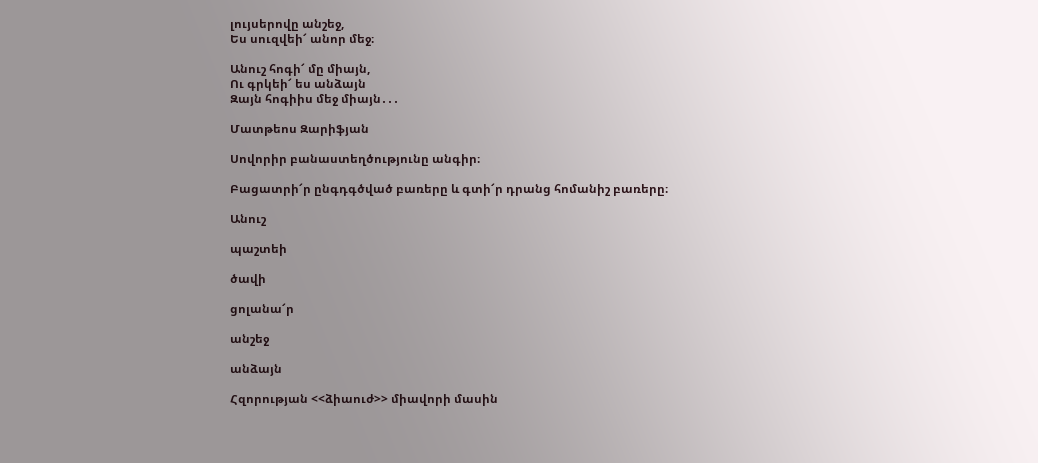լույսերովը անշեջ,
Ես սուզվեի՜ անոր մեջ։

Անուշ հոգի՜ մը միայն,
Ու գրկեի՜ ես անձայն
Զայն հոգիիս մեջ միայն․․․

Մատթեոս Զարիֆյան

Սովորիր բանաստեղծությունը անգիր։

Բացատրի՜ր ընգդգծված բառերը և գտի՜ր դրանց հոմանիշ բառերը։

Անուշ

պաշտեի

ծավի

ցոլանա՜ր

անշեջ

անձայն

Հզորության <<ձիաուժ>> միավորի մասին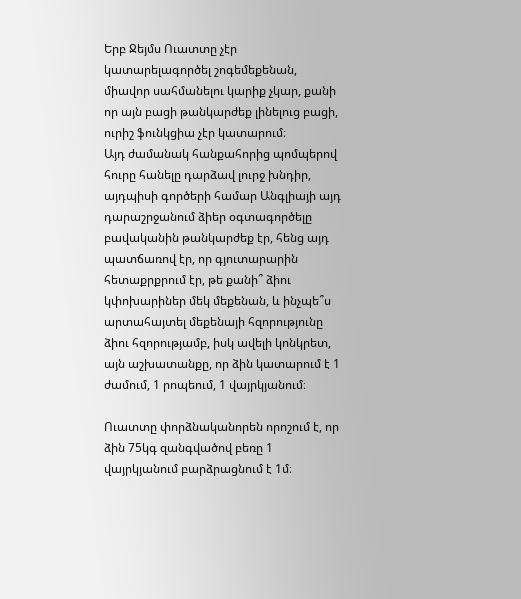Երբ Ջեյմս Ուատտը չէր կատարելագործել շոգեմեքենան, միավոր սահմանելու կարիք չկար, քանի որ այն բացի թանկարժեք լինելուց բացի, ուրիշ ֆունկցիա չէր կատարում։
Այդ ժամանակ հանքահորից պոմպերով հուրը հանելը դարձավ լուրջ խնդիր, այդպիսի գործերի համար Անգլիայի այդ դարաշրջանում ձիեր օգտագործելը բավականին թանկարժեք էր, հենց այդ պատճառով էր, որ գյուտարարին հետաքրքրում էր, թե քանի՞ ձիու կփոխարիներ մեկ մեքենան, և ինչպե՞ս արտահայտել մեքենայի հզորությունը ձիու հզորությամբ, իսկ ավելի կոնկրետ, այն աշխատանքը, որ ձին կատարում է 1 ժամում, 1 րոպեում, 1 վայրկյանում։

Ուատտը փորձնականորեն որոշում է, որ ձին 75կգ զանգվածով բեռը 1 վայրկյանում բարձրացնում է 1մ։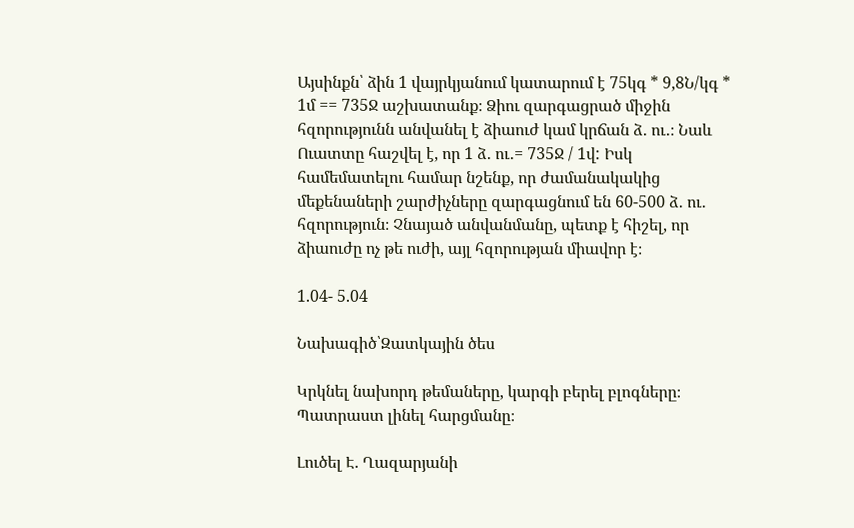Այսինքն՝ ձին 1 վայրկյանում կատարում է 75կգ * 9,8Ն/կգ * 1մ == 735Ջ աշխատանք։ Ձիու զարգացրած միջին հզորությունն անվանել է ձիաուժ կամ կրճան ձ․ ու․։ Նաև Ուատտը հաշվել է, որ 1 ձ․ ու․= 735Ջ / 1վ: Իսկ համեմատելու համար նշենք, որ ժամանակակից մեքենաների շարժիչները զարգացնում են 60-500 ձ․ ու․ հզորություն։ Չնայած անվանմանը, պետք է հիշել, որ ձիաուժը ոչ թե ուժի, այլ հզորության միավոր է։

1.04- 5.04

Նախագիծ՝Զատկային ծես

Կրկնել նախորդ թեմաները, կարգի բերել բլոգները։ Պատրաստ լինել հարցմանը։

Լուծել Է. Ղազարյանի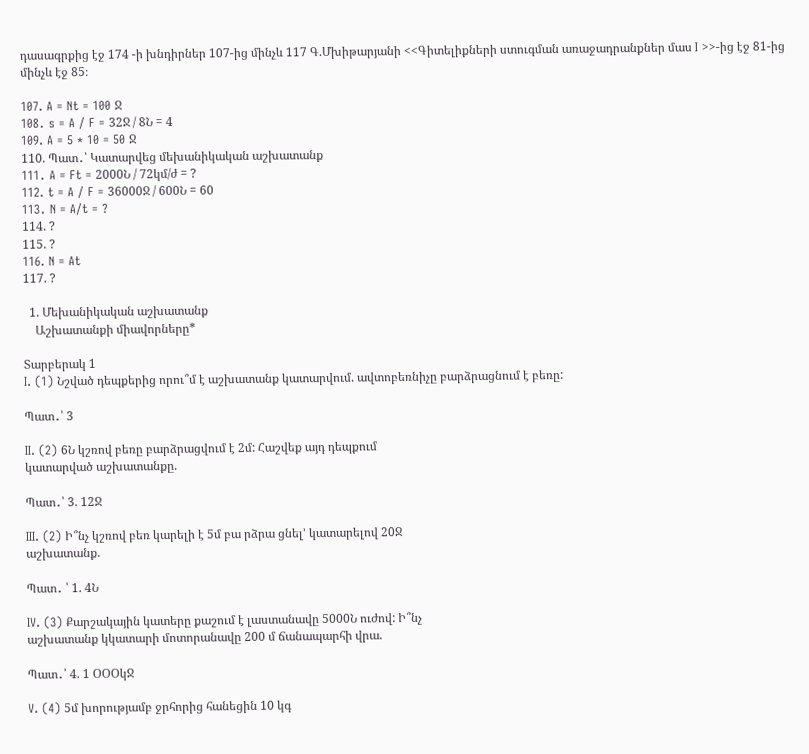դասագրքից էջ 174 -ի խնդիրներ 107-ից մինչև 117 Գ.Մխիթարյանի <<Գիտելիքների ստուգման առաջադրանքներ մաս I >>-ից էջ 81-ից մինչև էջ 85։

107. A = Nt = 100 Ջ
108․ s = A / F = 32Ջ / 8Ն = 4
109. A = 5 * 10 = 50 Ջ
110. Պատ․՝ Կատարվեց մեխանիկական աշխատանք
111․ A = Ft = 2000Ն / 72կմ/ժ = ?
112. t = A / F = 36000Ջ / 600Ն = 60
113․ N = A/t = ?
114. ?
115. ?
116. N = At
117. ?

  1. Մեխանիկական աշխատանք
    Աշխատանքի միավորները*

Տարբերակ 1
I. (1) Նշված դեպքերից որու՞մ է աշխատանք կատարվում. ավտոբեռնիչը բարձրացնում է բեռը:

Պատ․՝ 3

II. (2) 6Ն կշռով բեռը բարձրացվում է 2մ: Հաշվեք այդ դեպքում
կատարված աշխատանքը.

Պատ․՝ 3. 12Ջ

III. (2) Ի՞նչ կշռով բեռ կարելի է 5մ բա րձրա ցնել’ կատարելով 20Ջ
աշխատանք.

Պատ․ ՝ 1. 4Ն

IV. (3) Քարշակային կատերը քաշում է լաստանավը 5000Ն ուժով: Ի՞նչ
աշխատանք կկատարի մոտորանավը 200 մ ճանապարհի վրա.

Պատ․՝ 4. 1 ՕՕՕկՋ

V. (4) 5մ խորությամբ ջրհորից հանեցին 10 կգ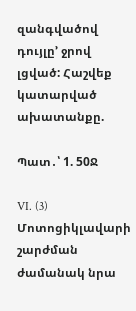զանգվածով դույլը’ ջրով
լցված: Հաշվեք կատարված ախատանքը.

Պատ․՝ 1. 50Ջ

VI. (3) Մոտոցիկլավարի շարժման ժամանակ նրա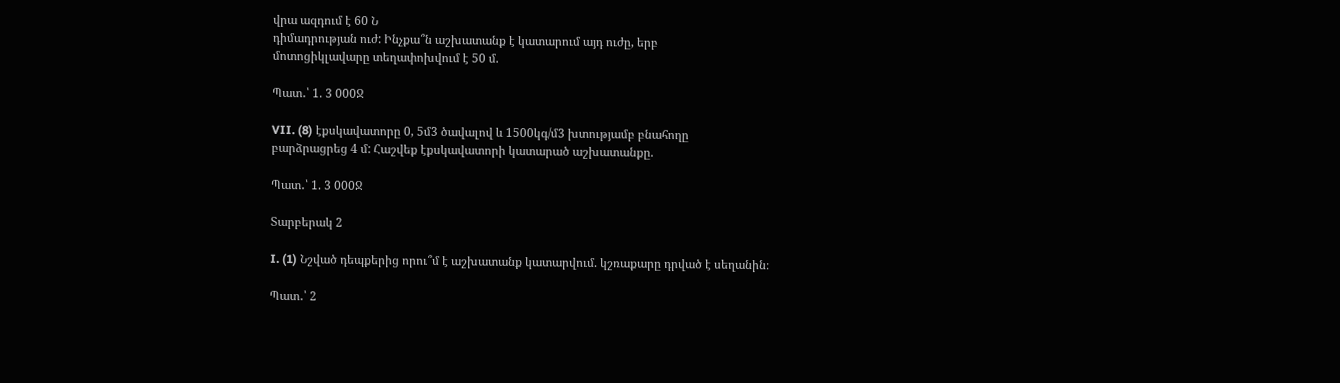վրա ազդում է 60 Ն
դիմադրության ուժ: Ինչքա՞ն աշխատանք է կատարում այդ ուժը, երբ
մոտոցիկլավարը տեղափոխվում է 50 մ.

Պատ․՝ 1. 3 000Ջ

VII. (8) էքսկավատորը 0, 5մ3 ծավալով և 1500կգ/մ3 խտությամբ բնահողը
բարձրացրեց 4 մ: Հաշվեք էքսկավատորի կատարած աշխատանքը.

Պատ․՝ 1. 3 000Ջ

Տարբերակ 2

I. (1) Նշված դեպքերից որու՞մ է աշխատանք կատարվում. կշռաքարը դրված է սեղանին։

Պատ․՝ 2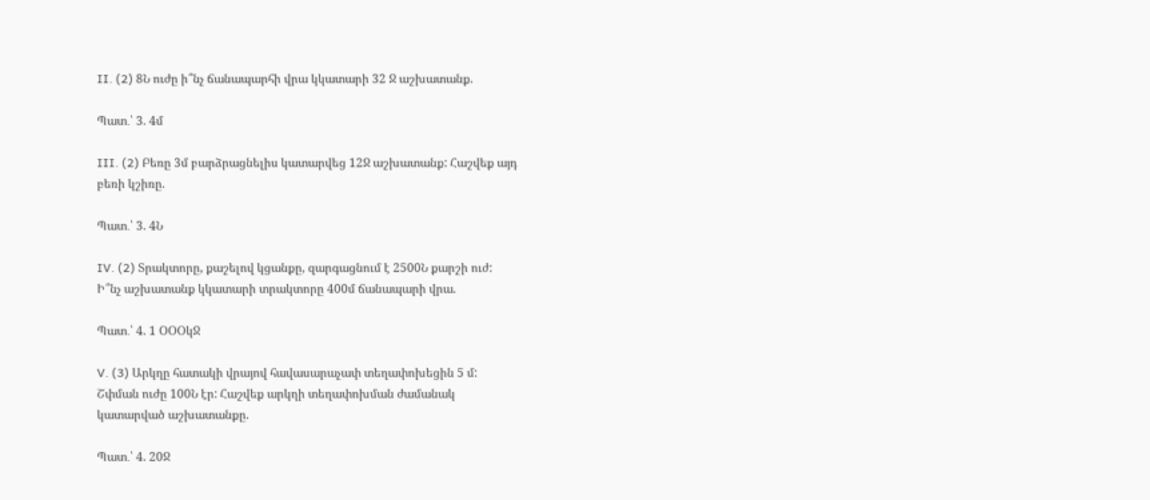II. (2) 8Ն ուժը ի՞նչ ճանապարհի վրա կկատարի 32 Ջ աշխատանք.

Պատ․՝ 3. 4մ

III. (2) Բեռը 3մ բարձրացնելիս կատարվեց 12Ջ աշխատանք: Հաշվեք այդ
բեռի կշիռը.

Պատ․՝ 3. 4Ն

IV. (2) Տրակտորը, քաշելով կցանքը, զարգացնում է 2500Ն քարշի ուժ:
Ի՞նչ աշխատանք կկատարի տրակտորը 400մ ճանապարի վրա.

Պատ․՝ 4. 1 ՕՕՕկՋ

V. (3) Արկղը հատակի վրայով հավասարաչափ տեղափոխեցին 5 մ:
Շփման ուժը 100Ն էր: Հաշվեք արկղի տեղափոխման ժամանակ
կատարված աշխատանքը.

Պատ․՝ 4. 20Ջ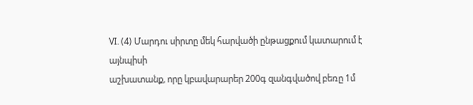VI. (4) Մարդու սիրտը մեկ հարվածի ընթացքում կատարում է այնպիսի
աշխատանք, որը կբավարարեր 200գ զանգվածով բեռը 1մ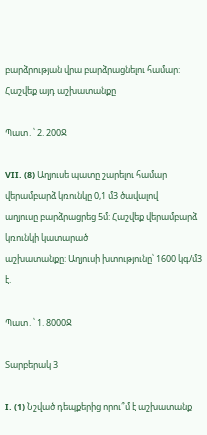բարձրության վրա բարձրացնելու համար: Հաշվեք այդ աշխատանքը

Պատ․՝ 2. 200Ջ

VII. (8) Աղյուսե պատը շարելու համար վերամբարձ կռունկը 0,1 մ3 ծավալով
աղյուսը բարձրացրեց 5մ: Հաշվեք վերամբարձ կռունկի կատարած
աշխատանքը: Աղյուսի խտությունը՝ 1600 կգ/մ3 է.

Պատ․՝ 1. 8000Ջ

Տարբերակ 3

I. (1) Նշված դեպքերից որու՞մ է աշխատանք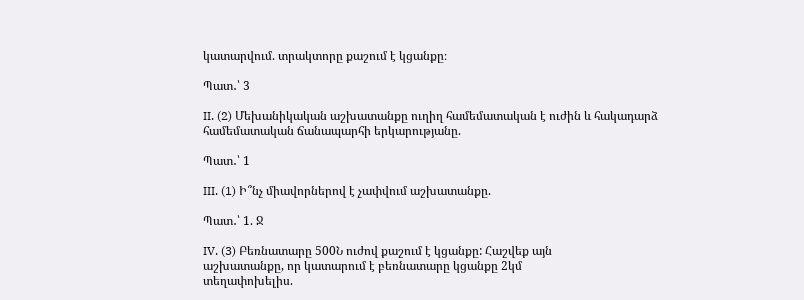կատարվում. տրակտորը քաշում է կցանքը։

Պատ․՝ 3

II. (2) Մեխանիկական աշխատանքը ուղիղ համեմատական է ուժին և հակադարձ
համեմատական ճանապարհի երկարությանը.

Պատ․՝ 1

III. (1) Ի՞նչ միավորներով է չափվում աշխատանքը.

Պատ․՝ 1. Ջ

IV. (3) Բեռնատարը 500Ն ուժով քաշում է կցանքը: Հաշվեք այն
աշխատանքը, որ կատարում է բեռնատարը կցանքը 2կմ
տեղափոխելիս.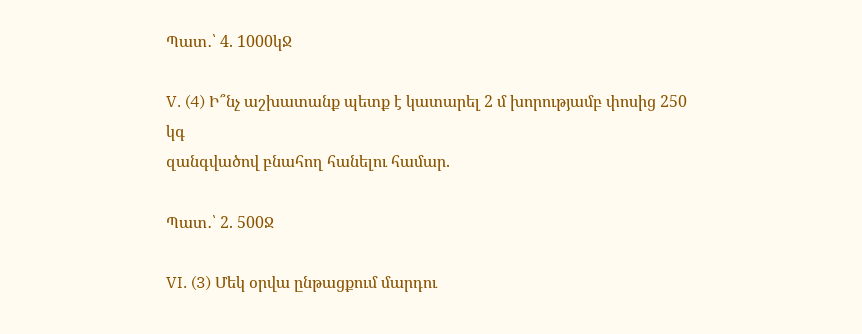Պատ․՝ 4. 1000կՋ

V. (4) Ի՞նչ աշխատանք պետք է կատարել 2 մ խորությամբ փոսից 250 կգ
զանգվածով բնահող հանելու համար.

Պատ․՝ 2. 500Ջ

VI. (3) Մեկ օրվա ընթացքում մարդու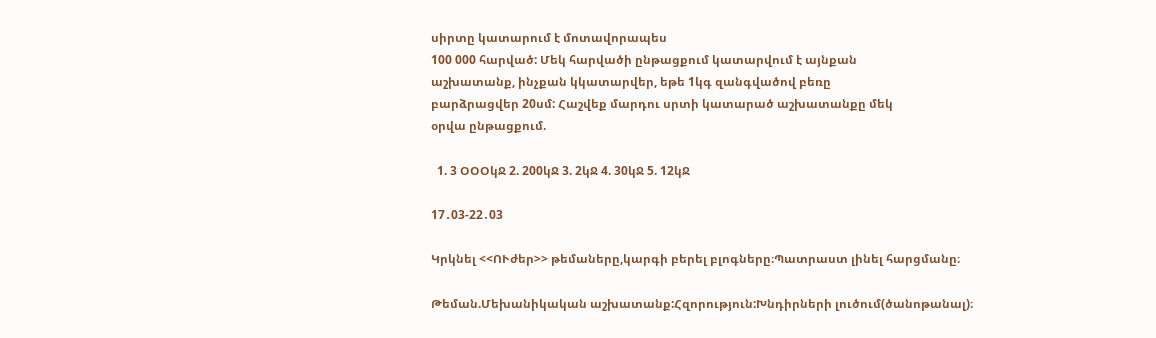սիրտը կատարում է մոտավորապես
100 000 հարված: Մեկ հարվածի ընթացքում կատարվում է այնքան
աշխատանք, ինչքան կկատարվեր, եթե 1կգ զանգվածով բեռը
բարձրացվեր 20սմ: Հաշվեք մարդու սրտի կատարած աշխատանքը մեկ
օրվա ընթացքում.

  1. 3 ՕՕՕկՋ 2. 200կՋ 3. 2կՋ 4. 30կՋ 5. 12կՋ

17․03-22․03

Կրկնել <<ՈՒժեր>> թեմաները,կարգի բերել բլոգները։Պատրաստ լինել հարցմանը։

Թեման.Մեխանիկական աշխատանք:Հզորություն:Խնդիրների լուծում(ծանոթանալ)։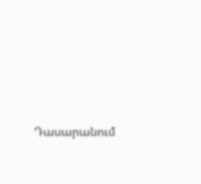Դասարանում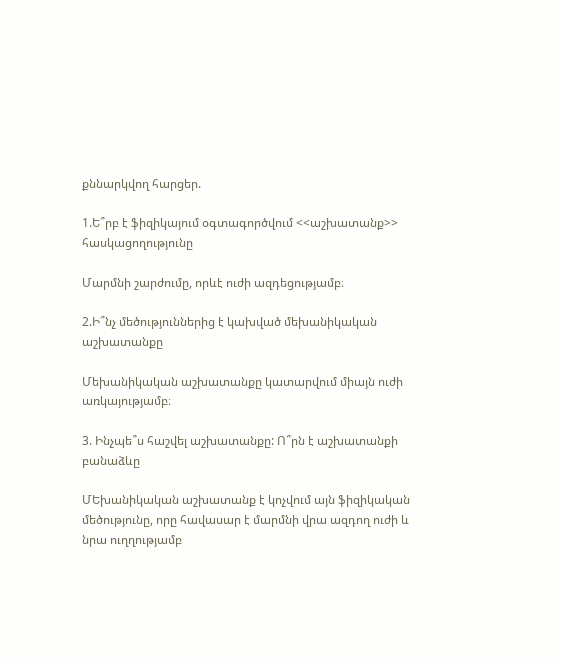քննարկվող հարցեր.

1.Ե՞րբ է ֆիզիկայում օգտագործվում <<աշխատանք>> հասկացողությունը

Մարմնի շարժումը, որևէ ուժի ազդեցությամբ։

2.Ի՞նչ մեծություններից է կախված մեխանիկական  աշխատանքը

Մեխանիկական աշխատանքը կատարվում միայն ուժի առկայությամբ։

3. Ինչպե՞ս հաշվել աշխատանքը: Ո՞րն է աշխատանքի բանաձևը

ՄԵխանիկական աշխատանք է կոչվում այն ֆիզիկական մեծությունը, որը հավասար է մարմնի վրա ազդող ուժի և նրա ուղղությամբ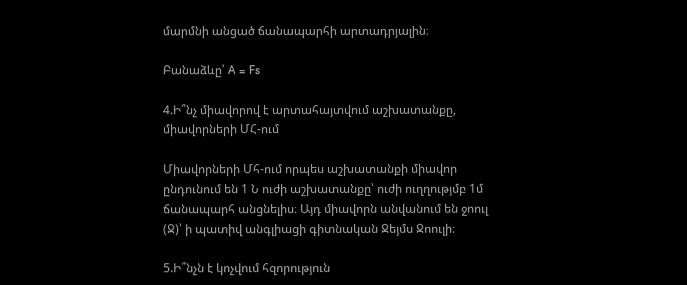մարմնի անցած ճանապարհի արտադրյալին։

Բանաձևը՝ A = Fs

4.Ի՞նչ միավորով է արտահայտվում աշխատանքը, միավորների ՄՀ-ում

Միավորների Մհ-ում որպես աշխատանքի միավոր ընդունում են 1 Ն ուժի աշխատանքը՝ ուժի ուղղությմբ 1մ ճանապարհ անցնելիս։ Այդ միավորն անվանում են ջոուլ (Ջ)՝ ի պատիվ անգլիացի գիտնական Ջեյմս Ջոուլի։

5.Ի՞նչն է կոչվում հզորություն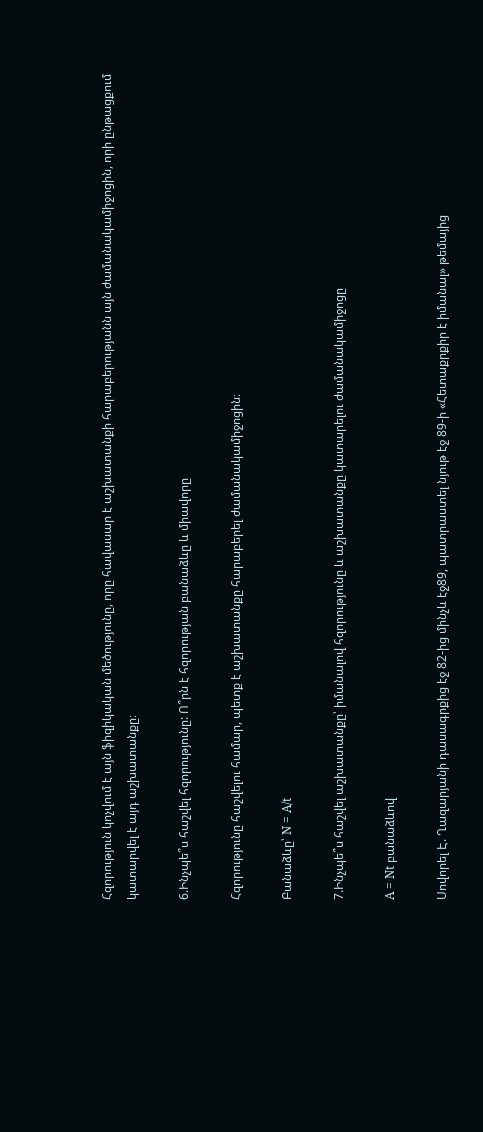Հզորություն կոչվում է այն ֆիզիկական մեծությունը, որը հավասար է աշխատանքի հարաբերությանն այն ժամանակամիջոցին, որի ընթացքում կատարվել է այդ աշխատանքը։

6.Ինչպե՞ս հաշվել հզորությունը: Ո՞րն է հզորության բանաձևը և միավորը

Հզորությունը հաշվելու համար, պետք է աշխատանքը հարաբերել ժամանակամիջոցին։

Բանաձևը՝ N = A/t

7.Ինչպե՞ս հաշվել աշխատանքը՝ իմանալով հզորությունը և աշխատանքը կատարելու ժամանակամիջոցը

A = Nt բանաձևով

Սովորել Է. Ղազարյանի դասագրքից էջ 82-ից մինչև էջ89, պատրաստել նյութ էջ 89-ի «Հետաքրքիր է իմանալ» թեմայից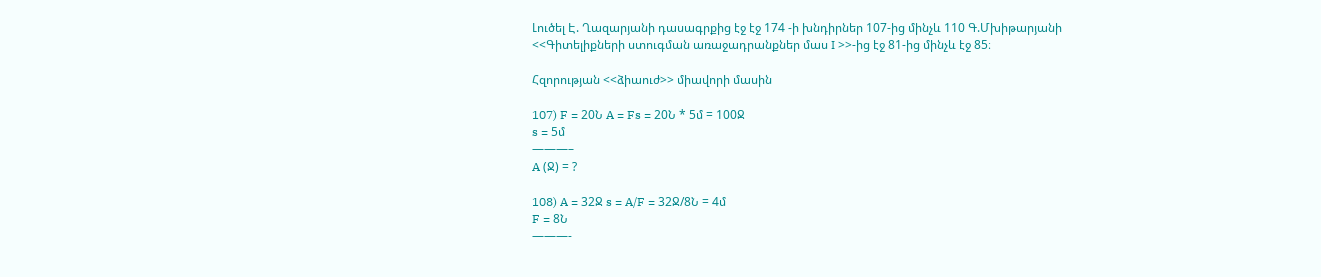Լուծել Է. Ղազարյանի դասագրքից էջ էջ 174 -ի խնդիրներ 107-ից մինչև 110 Գ.Մխիթարյանի <<Գիտելիքների ստուգման առաջադրանքներ մաս I >>-ից էջ 81-ից մինչև էջ 85։

Հզորության <<ձիաուժ>> միավորի մասին

107) F = 20Ն A = Fs = 20Ն * 5մ = 100Ջ
s = 5մ
———–
A (Ջ) = ?

108) A = 32Ջ s = A/F = 32Ջ/8Ն = 4մ
F = 8Ն
———-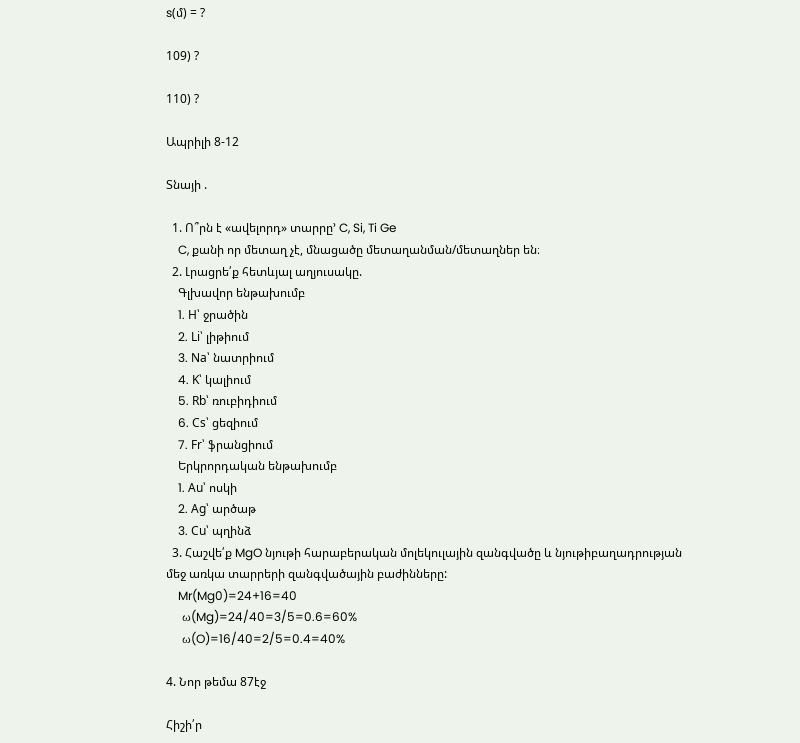s(մ) = ?

109) ?

110) ?

Ապրիլի 8-12

Տնայի .

  1. Ո՞րն է «ավելորդ» տարրը’ C, Si, Ti Ge
    C, քանի որ մետաղ չէ, մնացածը մետաղանման/մետաղներ են։
  2. Լրացրե՛ք հետևյալ աղյուսակը.
    Գլխավոր ենթախումբ
    1. H՝ ջրածին
    2. Li՝ լիթիում
    3. Na՝ նատրիում
    4. K՝ կալիում
    5. Rb՝ ռուբիդիում
    6. Cs՝ ցեզիում
    7. Fr՝ ֆրանցիում
    Երկրորդական ենթախումբ
    1. Au՝ ոսկի
    2. Ag՝ արծաթ
    3. Cu՝ պղինձ
  3. Հաշվե՛ք MgO նյութի հարաբերական մոլեկուլային զանգվածը և նյութիբաղադրության մեջ առկա տարրերի զանգվածային բաժինները:
    Mr(Mg0)=24+16=40
    ω(Mg)=24/40=3/5=0.6=60%
    ω(O)=16/40=2/5=0.4=40%

4. Նոր թեմա 87էջ

Հիշի՛ր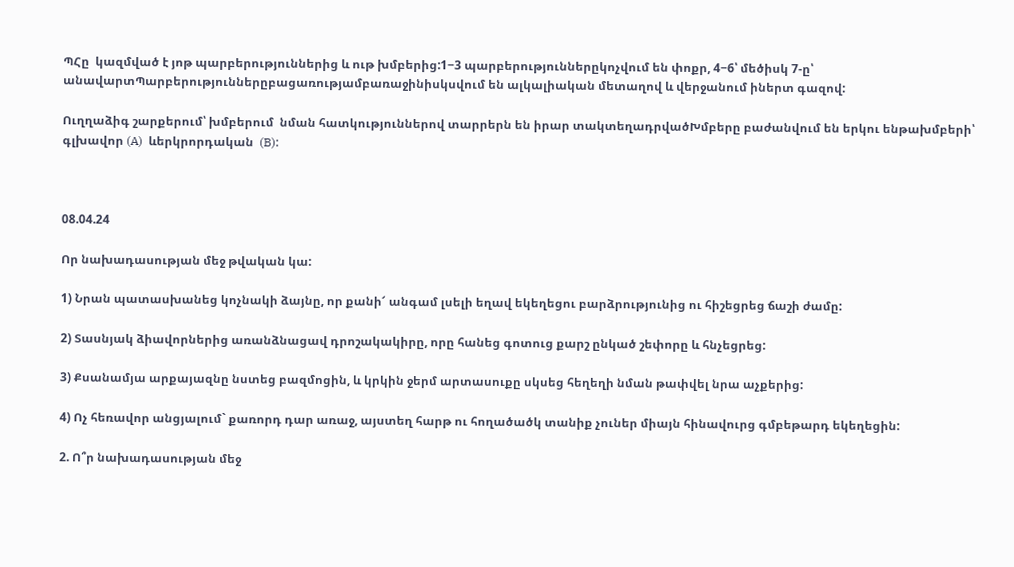ՊՀը  կազմված է յոթ պարբերություններից և ութ խմբերից:1−3 պարբերություններըկոչվում են փոքր, 4−6՝ մեծիսկ 7-ը՝ անավարտՊարբերություններըբացառությամբառաջինիսկսվում են ալկալիական մետաղով և վերջանում իներտ գազով:

Ուղղաձիգ շարքերում՝ խմբերում  նման հատկություններով տարրերն են իրար տակտեղադրվածԽմբերը բաժանվում են երկու ենթախմբերի՝ գլխավոր (A)  ևերկրորդական  (B):



08.04.24

Որ նախադասության մեջ թվական կա:

1) Նրան պատասխանեց կոչնակի ձայնը, որ քանի՜ անգամ լսելի եղավ եկեղեցու բարձրությունից ու հիշեցրեց ճաշի ժամը:

2) Տասնյակ ձիավորներից առանձնացավ դրոշակակիրը, որը հանեց գոտուց քարշ ընկած շեփորը և հնչեցրեց:

3) Քսանամյա արքայազնը նստեց բազմոցին, և կրկին ջերմ արտասուքը սկսեց հեղեղի նման թափվել նրա աչքերից:

4) Ոչ հեռավոր անցյալում` քառորդ դար առաջ, այստեղ հարթ ու հողածածկ տանիք չուներ միայն հինավուրց գմբեթարդ եկեղեցին:

2. Ո՞ր նախադասության մեջ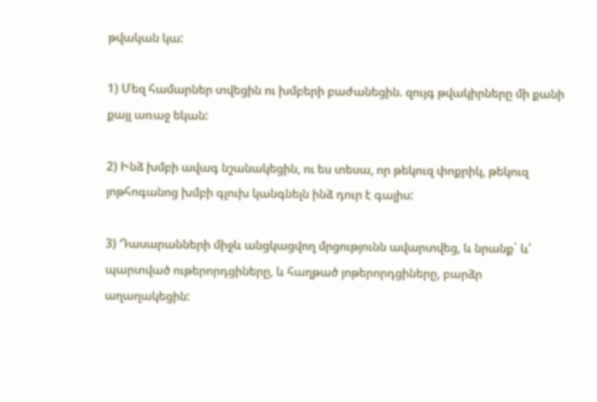թվական կա:

1) Մեզ համարներ տվեցին ու խմբերի բաժանեցին. զույգ թվակիրները մի քանի քայլ առաջ եկան:

2) Ինձ խմբի ավագ նշանակեցին, ու ես տեսա, որ թեկուզ փոքրիկ, թեկուզ յոթհոգանոց խմբի գլուխ կանգնելն ինձ դուր է գալիս:

3) Դասարանների միջև անցկացվող մրցությունն ավարտվեց, և նրանք` և՛ պարտված ութերորդցիները, և հաղթած յոթերորդցիները, բարձր աղաղակեցին: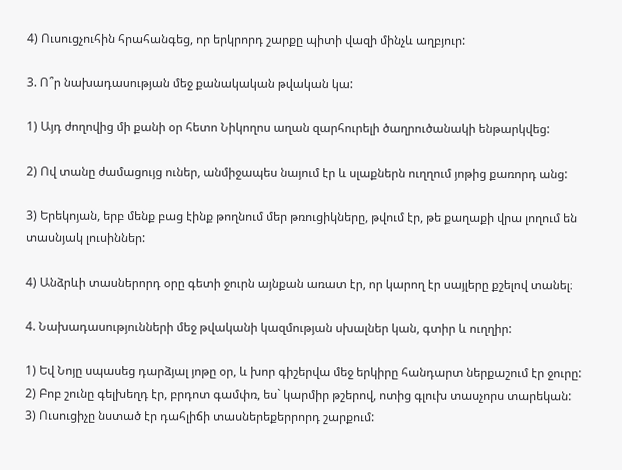4) Ուսուցչուհին հրահանգեց, որ երկրորդ շարքը պիտի վազի մինչև աղբյուր:

3. Ո՞ր նախադասության մեջ քանակական թվական կա:

1) Այդ ժողովից մի քանի օր հետո Նիկողոս աղան զարհուրելի ծաղրուծանակի ենթարկվեց:

2) Ով տանը ժամացույց ուներ, անմիջապես նայում էր և սլաքներն ուղղում յոթից քառորդ անց:

3) Երեկոյան, երբ մենք բաց էինք թողնում մեր թռուցիկները, թվում էր, թե քաղաքի վրա լողում են տասնյակ լուսիններ:

4) Անձրևի տասներորդ օրը գետի ջուրն այնքան առատ էր, որ կարող էր սայլերը քշելով տանել։

4. Նախադասությունների մեջ թվականի կազմության սխալներ կան, գտիր և ուղղիր:

1) Եվ Նոյը սպասեց դարձյալ յոթը օր, և խոր գիշերվա մեջ երկիրը հանդարտ ներքաշում էր ջուրը:
2) Բոբ շունը գելխեղդ էր, բրդոտ գամփռ, ես` կարմիր թշերով, ոտից գլուխ տասչորս տարեկան:
3) Ուսուցիչը նստած էր դահլիճի տասներեքերրորդ շարքում: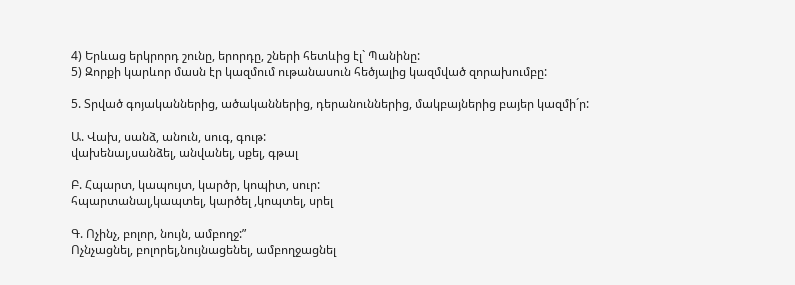4) Երևաց երկրորդ շունը, երորդը, շների հետևից էլ` Պանինը:
5) Զորքի կարևոր մասն էր կազմում ութանասուն հեծյալից կազմված զորախումբը:

5. Տրված գոյականներից, ածականներից, դերանուններից, մակբայներից բայեր կազմի´ր:

Ա. Վախ, սանձ, անուն, սուգ, գութ:
վախենալ,սանձել, անվանել, սքել, գթալ

Բ. Հպարտ, կապույտ, կարծր, կոպիտ, սուր:
հպարտանալ,կապտել, կարծել ,կոպտել, սրել

Գ. Ոչինչ, բոլոր, նույն, ամբողջ:”
Ոչնչացնել, բոլորել,նույնացենել, ամբողջացնել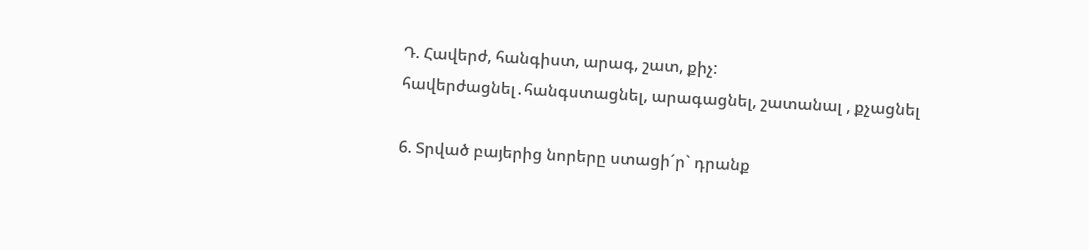Դ. Հավերժ, հանգիստ, արագ, շատ, քիչ:
հավերժացնել․հանգստացնել, արագացնել, շատանալ , քչացնել

6. Տրված բայերից նորերը ստացի´ր` դրանք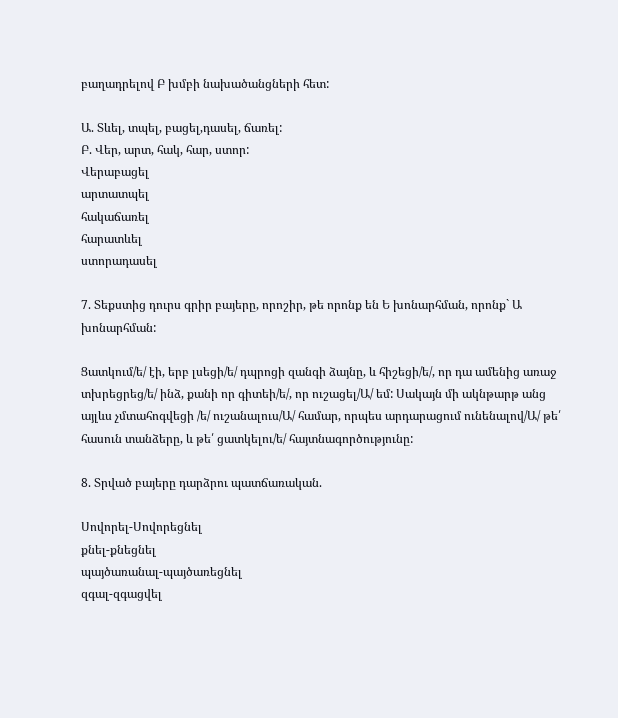բաղադրելով Բ խմբի նախածանցների հետ:

Ա. Տևել, տպել, բացել,դասել, ճառել:
Բ. Վեր, արտ, հակ, հար, ստոր:
Վերաբացել
արտատպել
հակաճառել
հարատևել
ստորադասել

7. Տեքստից դուրս գրիր բայերը, որոշիր, թե որոնք են Ե խոնարհման, որոնք` Ա խոնարհման:

Ցատկում/ե/ էի, երբ լսեցի/ե/ դպրոցի զանգի ձայնը, և հիշեցի/ե/, որ դա ամենից առաջ տխրեցրեց/ե/ ինձ, քանի որ գիտեի/ե/, որ ուշացել/Ա/ եմ: Սակայն մի ակնթարթ անց այլևս չմտահոգվեցի /ե/ ուշանալուս/Ա/ համար, որպես արդարացում ունենալով/Ա/ թե՛ հասուն տանձերը, և թե՛ ցատկելու/ե/ հայտնագործությունը:

8. Տրված բայերը դարձրու պատճառական.

Սովորել-Սովորեցնել
քնել-քնեցնել
պայծառանալ-պայծառեցնել
զգալ-զգացվել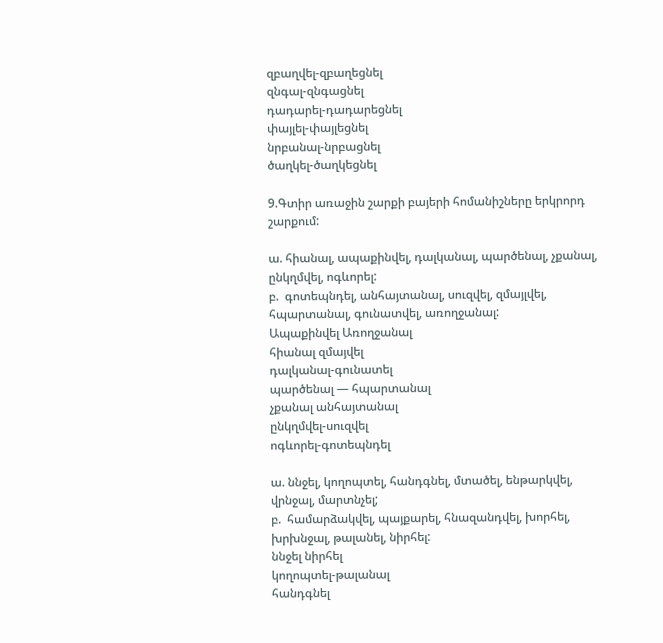զբաղվել-զբաղեցնել
զնգալ-զնգացնել
դադարել-դադարեցնել
փայլել-փայլեցնել
նրբանալ-նրբացնել
ծաղկել-ծաղկեցնել

9.Գտիր առաջին շարքի բայերի հոմանիշները երկրորդ շարքում:

ա. հիանալ, ապաքինվել, դալկանալ, պարծենալ, չքանալ, ընկղմվել, ոգևորել:
բ.  գոտեպնդել, անհայտանալ, սուզվել, զմայլվել, հպարտանալ, գունատվել, առողջանալ:
Ապաքինվել Առողջանալ
հիանալ զմայվել
դալկանալ-գունատել
պարծենալ — հպարտանալ
չքանալ անհայտանալ
ընկղմվել-սուզվել
ոգևորել-գոտեպնդել

ա. ննջել, կողոպտել, հանդգնել, մտածել, ենթարկվել, վրնջալ, մարտնչել;
բ.  համարձակվել, պայքարել, հնազանդվել, խորհել, խրխնջալ, թալանել, նիրհել:
ննջել նիրհել
կողոպտել-թալանալ
հանդգնել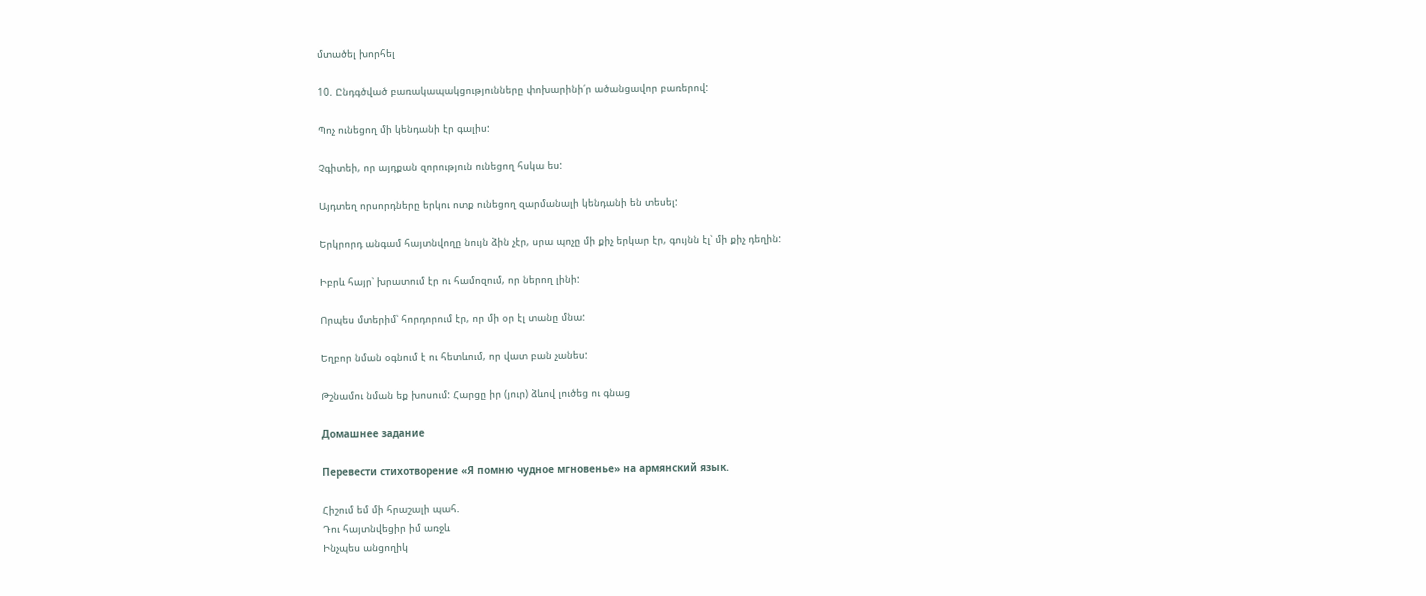մտածել խորհել

10. Ընդգծված բառակապակցությունները փոխարինի՛ր ածանցավոր բառերով:

Պոչ ունեցող մի կենդանի էր գալիս:

Չգիտեի, որ այդքան զորություն ունեցող հսկա ես:

Այդտեղ որսորդները երկու ոտք ունեցող զարմանալի կենդանի են տեսել:

Երկրորդ անգամ հայտնվողը նույն ձին չէր, սրա պոչը մի քիչ երկար էր, գույնն էլ՝ մի քիչ դեղին:

Իբրև հայր՝ խրատում էր ու համոզում, որ ներող լինի:

Որպես մտերիմ՝ հորդորում էր, որ մի օր էլ տանը մնա:

Եղբոր նման օգնում է ու հետևում, որ վատ բան չանես:

Թշնամու նման եք խոսում: Հարցը իր (յուր) ձևով լուծեց ու գնաց

Домашнее задание

Перевести стихотворение «Я помню чудное мгновенье» на армянский язык.

Հիշում եմ մի հրաշալի պահ.
Դու հայտնվեցիր իմ առջև
Ինչպես անցողիկ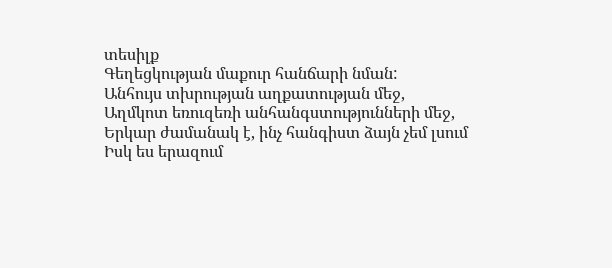տեսիլք
Գեղեցկության մաքուր հանճարի նման:
Անհույս տխրության աղքատության մեջ,
Աղմկոտ եռուզեռի անհանգստությունների մեջ,
Երկար ժամանակ է, ինչ հանգիստ ձայն չեմ լսում
Իսկ ես երազում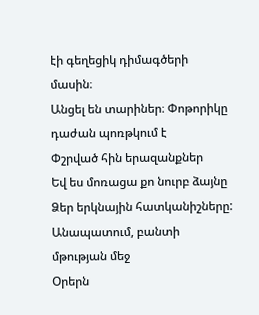էի գեղեցիկ դիմագծերի մասին։
Անցել են տարիներ։ Փոթորիկը դաժան պոռթկում է
Փշրված հին երազանքներ
Եվ ես մոռացա քո նուրբ ձայնը
Ձեր երկնային հատկանիշները:
Անապատում, բանտի մթության մեջ
Օրերն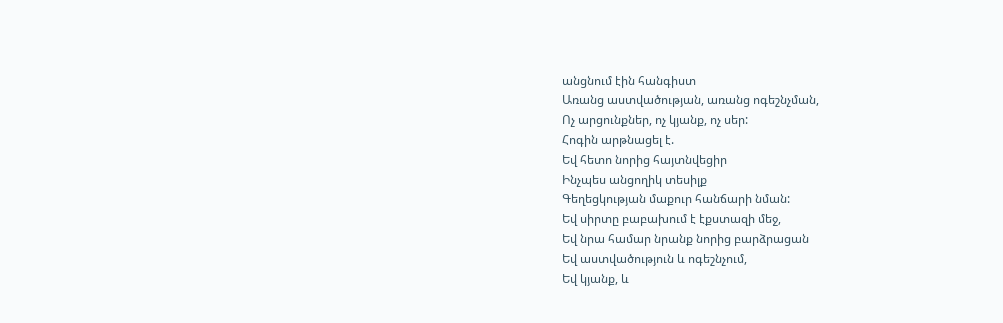անցնում էին հանգիստ
Առանց աստվածության, առանց ոգեշնչման,
Ոչ արցունքներ, ոչ կյանք, ոչ սեր:
Հոգին արթնացել է.
Եվ հետո նորից հայտնվեցիր
Ինչպես անցողիկ տեսիլք
Գեղեցկության մաքուր հանճարի նման:
Եվ սիրտը բաբախում է էքստազի մեջ,
Եվ նրա համար նրանք նորից բարձրացան
Եվ աստվածություն և ոգեշնչում,
Եվ կյանք, և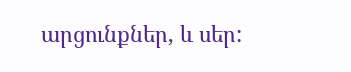արցունքներ, և սեր: